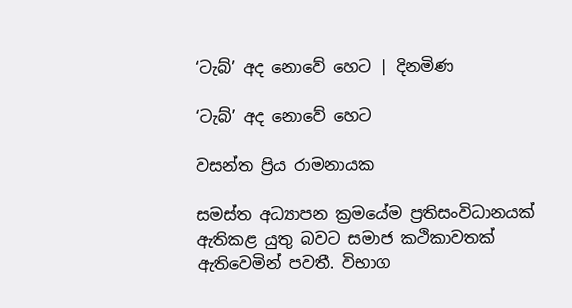‘ටැබ්’ අද නොවේ හෙට | දිනමිණ

‘ටැබ්’ අද නොවේ හෙට

වසන්ත ප්‍රිය රාමනායක

සමස්ත අධ්‍යාපන ක්‍රමයේම ප්‍රතිසංවිධානයක් ඇතිකළ යුතු බවට සමාජ කථිකාවතක් ඇතිවෙමින් පවතී. විභාග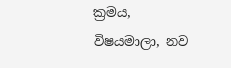ක්‍රමය, විෂයමාලා, නව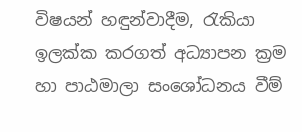විෂයන් හඳුන්වාදීම, රැකියා ඉලක්ක කරගත් අධ්‍යාපන ක්‍රම හා පාඨමාලා සංශෝධනය වීම්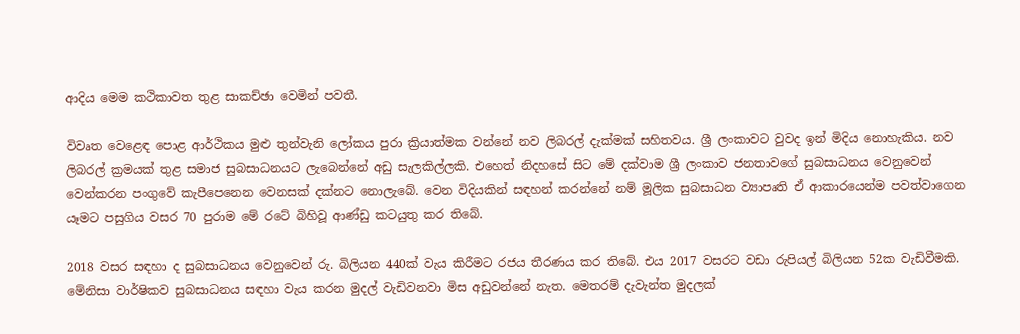ආදිය මෙම කථිකාවත තුළ සාකච්ඡා වෙමින් පවතී.

විවෘත වෙළෙඳ පොළ ආර්ථිකය මුළු තුන්වැනි ලෝකය පුරා ක්‍රියාත්මක වන්නේ නව ලිබරල් දැක්මක් සහිතවය. ශ්‍රී ලංකාවට වුවද ඉන් මිදිය නොහැකිය. නව ලිබරල් ක්‍රමයක් තුළ සමාජ සුබසාධනයට ලැබෙන්නේ අඩු සැලකිල්ලකි. එහෙත් නිදහසේ සිට මේ දක්වාම ශ්‍රී ලංකාව ජනතාවගේ සුබසාධනය වෙනුවෙන් වෙන්කරන පංගුවේ කැපීපෙනෙන වෙනසක් දක්නට නොලැබේ. වෙන විදියකින් සඳහන් කරන්නේ නම් මූලික සුබසාධන ව්‍යාපෘති ඒ ආකාරයෙන්ම පවත්වාගෙන යෑමට පසුගිය වසර 70 පුරාම මේ රටේ බිහිවූ ආණ්ඩු කටයුතු කර තිබේ.

2018 වසර සඳහා ද සුබසාධනය වෙනුවෙන් රු. බිලියන 440ක් වැය කිරීමට රජය තීරණය කර තිබේ. එය 2017 වසරට වඩා රුපියල් බිලියන 52ක වැඩිවීමකි. මේනිසා වාර්ෂිකව සුබසාධනය සඳහා වැය කරන මුදල් වැඩිවනවා මිස අඩුවන්නේ නැත. මෙතරම් දැවැන්ත මුදලක්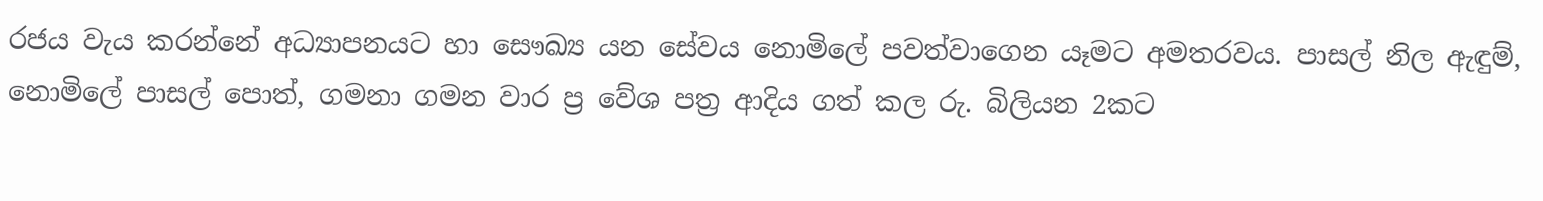රජය වැය කරන්නේ අධ්‍යාපනයට හා සෞඛ්‍ය යන සේවය නොමිලේ පවත්වාගෙන යෑමට අමතරවය. පාසල් නිල ඇඳුම්, නොමිලේ පාසල් පොත්, ගමනා ගමන වාර ප්‍ර වේශ පත්‍ර ආදිය ගත් කල රු. බිලියන 2කට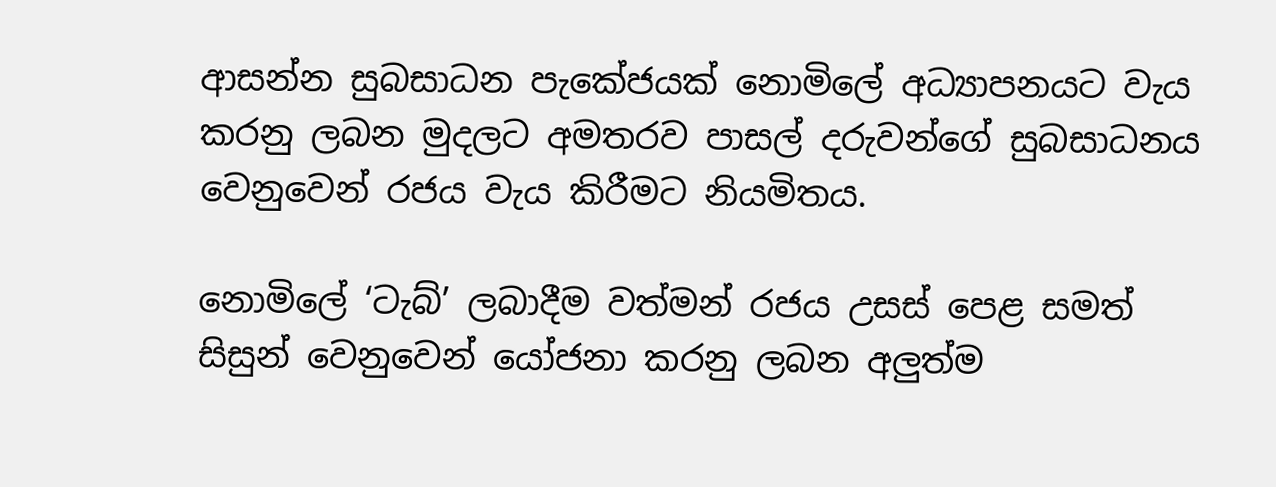ආසන්න සුබසාධන පැකේජයක් නොමිලේ අධ්‍යාපනයට වැය කරනු ලබන මුදලට අමතරව පාසල් දරුවන්ගේ සුබසාධනය වෙනුවෙන් රජය වැය කිරීමට නියමිතය.

නොමිලේ ‘ටැබ්’ ලබාදීම වත්මන් රජය උසස් පෙළ සමත් සිසුන් වෙනුවෙන් යෝජනා කරනු ලබන අලුත්ම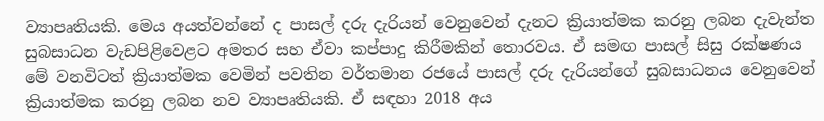ව්‍යාපෘතියකි. මෙය අයත්වන්නේ ද පාසල් දරු දැරියන් වෙනුවෙන් දැනට ක්‍රියාත්මක කරනු ලබන දැවැන්ත සුබසාධන වැඩපිළිවෙළට අමතර සහ ඒවා කප්පාදු කිරීමකින් තොරවය. ඒ සමඟ පාසල් සිසු රක්ෂණය මේ වනවිටත් ක්‍රියාත්මක වෙමින් පවතින වර්තමාන රජයේ පාසල් දරු දැරියන්ගේ සුබසාධනය වෙනුවෙන් ක්‍රියාත්මක කරනු ලබන නව ව්‍යාපෘතියකි. ඒ සඳහා 2018 අය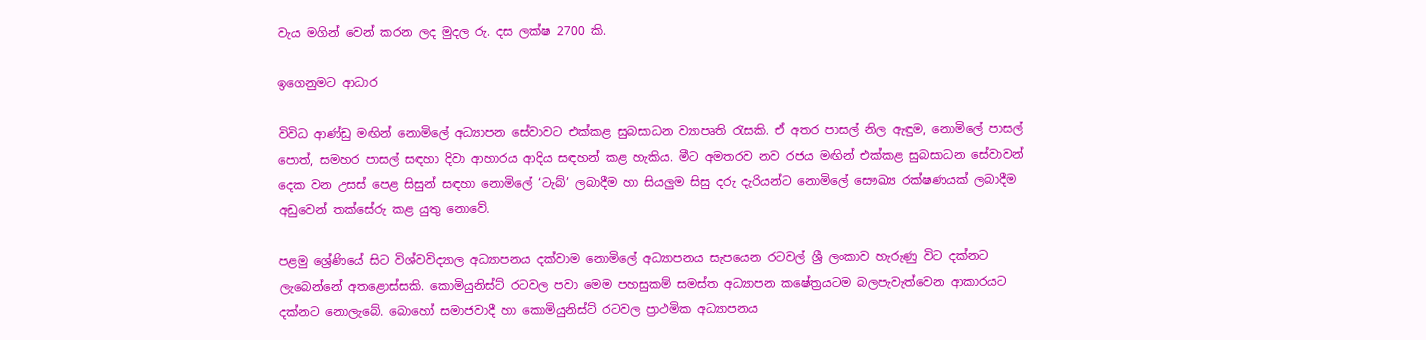වැය මගින් වෙන් කරන ලද මුදල රු. දස ලක්ෂ 2700 කි.

ඉගෙනුමට ආධාර

විවිධ ආණ්ඩු මඟින් නොමිලේ අධ්‍යාපන සේවාවට එක්කළ සුබසාධන ව්‍යාපෘති රැසකි. ඒ අතර පාසල් නිල ඇඳුම, නොමිලේ පාසල් පොත්, සමහර පාසල් සඳහා දිවා ආහාරය ආදිය සඳහන් කළ හැකිය. මීට අමතරව නව රජය මඟින් එක්කළ සුබසාධන සේවාවන් දෙක වන උසස් පෙළ සිසුන් සඳහා නොමිලේ ‘ටැබ්’ ලබාදීම හා සියලුම සිසු දරු දැරියන්ට නොමිලේ සෞඛ්‍ය රක්ෂණයක් ලබාදීම අඩුවෙන් තක්සේරු කළ යුතු නොවේ.

පළමු ශ්‍රේණියේ සිට විශ්වවිද්‍යාල අධ්‍යාපනය දක්වාම නොමිලේ අධ්‍යාපනය සැපයෙන රටවල් ශ්‍රී ලංකාව හැරුණු විට දක්නට ලැබෙන්නේ අතළොස්සකි. කොමියුනිස්ට් රටවල පවා මෙම පහසුකම් සමස්ත අධ්‍යාපන කෂේත්‍රයටම බලපැවැත්වෙන ආකාරයට දක්නට නොලැ‍බේ. බොහෝ සමාජවාදී හා කොමියුනිස්ට් රටවල ප්‍රාථමික අධ්‍යාපනය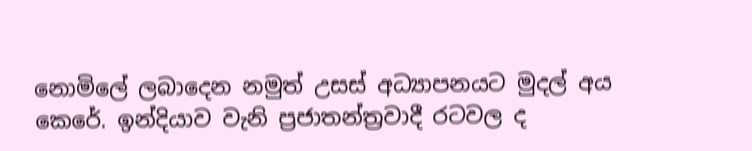නොමිලේ ලබාදෙන නමුත් උසස් අධ්‍යාපනයට මුදල් අය කෙරේ. ඉන්දියාව වැනි ප්‍රජාතන්ත්‍රවාදී රටවල ද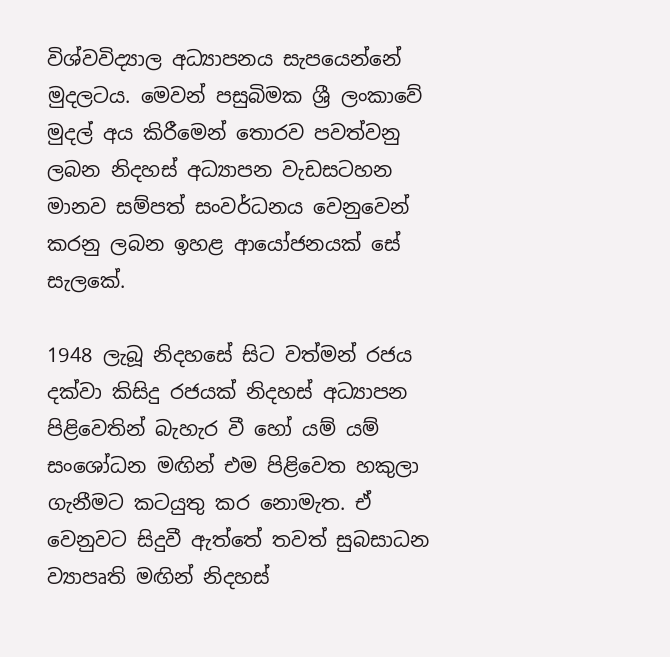විශ්වවිද්‍යාල අධ්‍යාපනය සැපයෙන්නේ මුදලටය. මෙවන් පසුබිමක ශ්‍රී ලංකාවේ මුදල් අය කිරීමෙන් තොරව පවත්වනු ලබන නිදහස් අධ්‍යාපන වැඩසටහන මානව සම්පත් සංවර්ධනය වෙනුවෙන් කරනු ලබන ඉහළ ආයෝජනයක් සේ සැලකේ.

1948 ලැබූ නිදහසේ සිට වත්මන් රජය දක්වා කිසිදු රජයක් නිදහස් අධ්‍යාපන පිළිවෙතින් බැහැර වී හෝ යම් යම් සංශෝධන මඟින් එම පිළිවෙත හකුලා ගැනීමට කටයුතු කර නොමැත. ඒ වෙනුවට සිදුවී ඇත්තේ තවත් සුබසාධන ව්‍යාපෘති මඟින් නිදහස්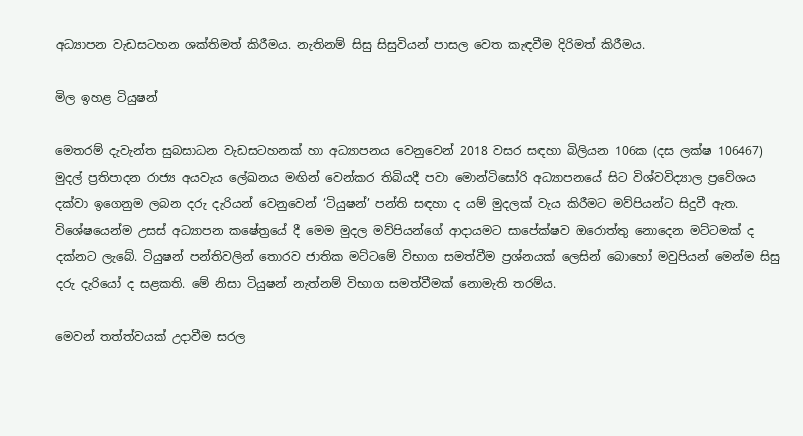අධ්‍යාපන වැඩසටහන ශක්තිමත් කිරීමය. නැතිනම් සිසු සිසුවියන් පාසල වෙත කැඳවීම දිරිමත් කිරීමය.

මිල ඉහළ ටියුෂන්

මෙතරම් දැවැන්ත සුබසාධන වැඩසටහනක් හා අධ්‍යාපනය වෙනුවෙන් 2018 වසර සඳහා බිලියන 106ක (දස ලක්ෂ 106467) මුදල් ප්‍රතිපාදන රාජ්‍ය අයවැය ලේඛනය මඟින් වෙන්කර තිබියදී පවා මොන්ටිසෝරි අධ්‍යාපනයේ සිට විශ්වවිද්‍යාල ප්‍රවේශය දක්වා ඉගෙනුම ලබන දරු දැරියන් වෙනුවෙන් ‘ටියුෂන්’ පන්ති සඳහා ද යම් මුදලක් වැය කිරීමට මව්පියන්ට සිදුවී ඇත. විශේෂයෙන්ම උසස් අධ්‍යාපන කෂේත්‍රයේ දී මෙම මුදල මව්පියන්ගේ ආදායමට සාපේක්ෂව ඔරොත්තු නොදෙන මට්ටමක් ද දක්නට ලැබේ. ටියුෂන් පන්තිවලින් තොරව ජාතික මට්ටමේ විභාග සමත්වීම ප්‍රශ්නයක් ලෙසින් බොහෝ මවුපියන් මෙන්ම සිසු දරු දැරියෝ ද සළකති. මේ නිසා ටියුෂන් නැත්නම් විභාග සමත්වීමක් නොමැති තරම්ය.

මෙවන් තත්ත්වයක් උදාවීම සරල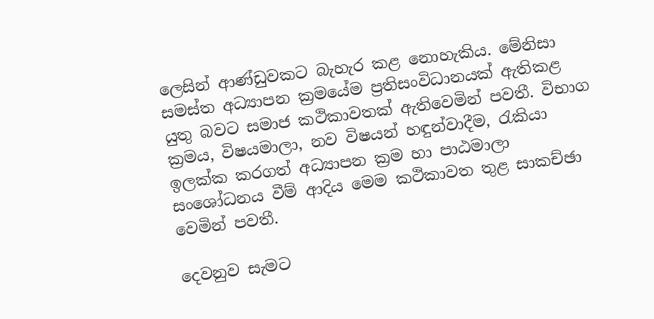ලෙසින් ආණ්ඩුවකට බැහැර කළ නොහැකිය. මේනිසා සමස්ත අධ්‍යාපන ක්‍රමයේම ප්‍රතිසංවිධානයක් ඇතිකළ යුතු බවට සමාජ කථිකාවතක් ඇතිවෙමින් පවතී. විභාග ක්‍රමය, විෂයමාලා, නව විෂයන් හඳුන්වාදීම, රැකියා ඉලක්ක කරගත් අධ්‍යාපන ක්‍රම හා පාඨමාලා සංශෝධනය වීම් ආදිය මෙම කථිකාවත තුළ සාකච්ඡා වෙමින් පවතී.

දෙවනුව සැමට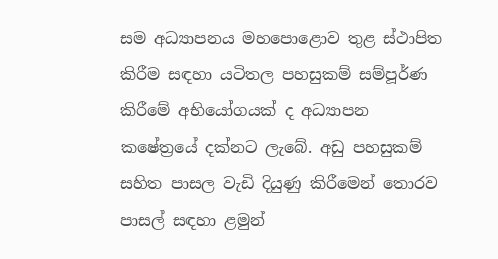සම අධ්‍යාපනය මහපොළොව තුළ ස්ථාපිත කිරීම සඳහා යටිතල පහසුකම් සම්පූර්ණ කිරීමේ අභියෝගයක් ද අධ්‍යාපන කෂේත්‍රයේ දක්නට ලැබේ. අඩු පහසුකම් සහිත පාසල වැඩි දියුණු කිරීමෙන් තොරව පාසල් සඳහා ළමුන්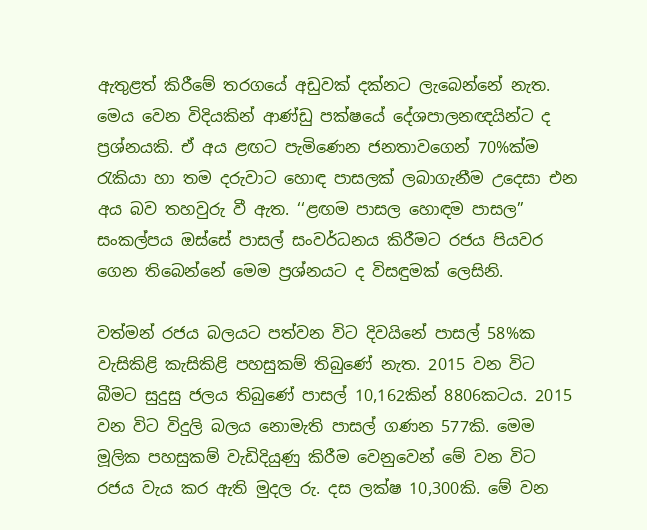ඇතුළත් කිරීමේ තරගයේ අඩුවක් දක්නට ලැබෙන්නේ නැත. මෙය වෙන විදියකින් ආණ්ඩු පක්ෂයේ දේශපාලනඥයින්ට ද ප්‍රශ්නයකි. ඒ අය ළඟට පැමිණෙන ජනතාවගෙන් 70%ක්ම රැකියා හා තම දරුවාට හොඳ පාසලක් ලබාගැනීම උදෙසා එන අය බව තහවුරු වී ඇත. ‘‘ළඟම පාසල හොඳම පාසල” සංකල්පය ඔස්සේ පාසල් සංවර්ධනය කිරීමට රජය පියවර ගෙන තිබෙන්නේ මෙම ප්‍රශ්නයට ද විසඳුමක් ලෙසිනි.

වත්මන් රජය බලයට පත්වන විට දිවයිනේ පාසල් 58%ක වැසිකිළි කැසිකිළි පහසුකම් තිබුණේ නැත. 2015 වන විට බීමට සුදුසු ජලය තිබුණේ පාසල් 10,162කින් 8806කටය. 2015 වන විට විදුලි බලය නොමැති පාසල් ගණන 577කි. මෙම මූලික පහසුකම් වැඩිදියුණු කිරීම වෙනුවෙන් මේ වන විට රජය වැය කර ඇති මුදල රු. දස ලක්ෂ 10,300කි. මේ වන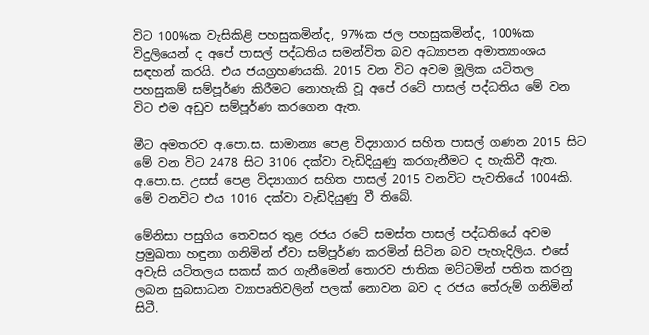විට 100%ක වැසිකිළි පහසුකමින්ද, 97%ක ජල පහසුකමින්ද, 100%ක විදුලියෙන් ද අපේ පාසල් පද්ධතිය සමන්විත බව අධ්‍යාපන අමාත්‍යාංශය සඳහන් කරයි. එය ජයග්‍රහණයකි. 2015 වන විට අවම මූලික යටිතල පහසුකම් සම්පූර්ණ කිරීමට නොහැකි වූ අපේ රටේ පාසල් පද්ධතිය මේ වන විට එම අඩුව සම්පූර්ණ කරගෙන ඇත.

මීට අමතරව අ.පො.ස. සාමාන්‍ය පෙළ විද්‍යාගාර සහිත පාසල් ගණන 2015 සිට මේ වන විට 2478 සිට 3106 දක්වා වැඩිදියුණු කරගැනීමට ද හැකිවී ඇත. අ.පො.ස. උසස් පෙළ විද්‍යාගාර සහිත පාසල් 2015 වනවිට පැවතියේ 1004කි. මේ වනවිට එය 1016 දක්වා වැඩිදියුණු වී තිබේ.

මේනිසා පසුගිය තෙවසර තුළ රජය රටේ සමස්ත පාසල් පද්ධතියේ අවම ප්‍රමුඛතා හඳුනා ගනිමින් ඒවා සම්පූර්ණ කරමින් සිටින බව පැහැදිලිය. එසේ අවැසි යටිතලය සකස් කර ගැනීමෙන් තොරව ජාතික මට්ටමින් පතිත කරනු ලබන සුබසාධන ව්‍යාපෘතිවලින් පලක් නොවන බව ද රජය තේරුම් ගනිමින් සිටී.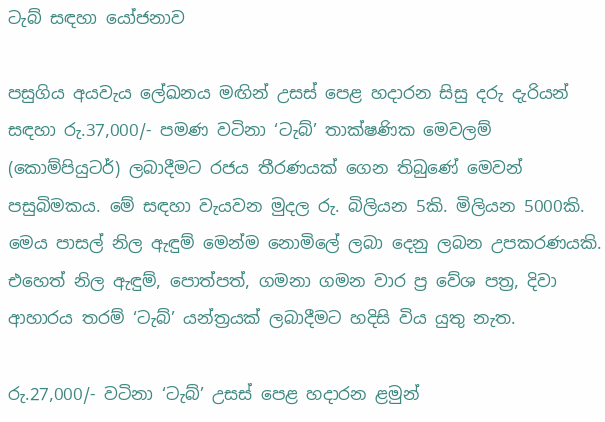ටැබ් සඳහා යෝජනාව

පසුගිය අයවැය ලේඛනය මඟින් උසස් පෙළ හදාරන සිසු දරු දැරියන් සඳහා රු.37,000/- පමණ වටිනා ‘ටැබ්’ තාක්ෂණික මෙවලම් (කොම්පියුටර්) ලබාදීමට රජය තීරණයක් ගෙන තිබුණේ මෙවන් පසුබිමකය. මේ සඳහා වැයවන මුදල රු. බිලියන 5කි. මිලියන 5000කි. මෙය පාසල් නිල ඇඳුම් මෙන්ම නොමිලේ ලබා දෙනු ලබන උපකරණයකි. එහෙත් නිල ඇඳුම්, පොත්පත්, ගමනා ගමන වාර ප්‍ර වේශ පත්‍ර, දිවා ආහාරය තරම් ‘ටැබ්’ යන්ත්‍රයක් ලබාදීමට හදිසි විය යුතු නැත.

රු.27,000/- වටිනා ‘ටැබ්’ උසස් පෙළ හදාරන ළමුන්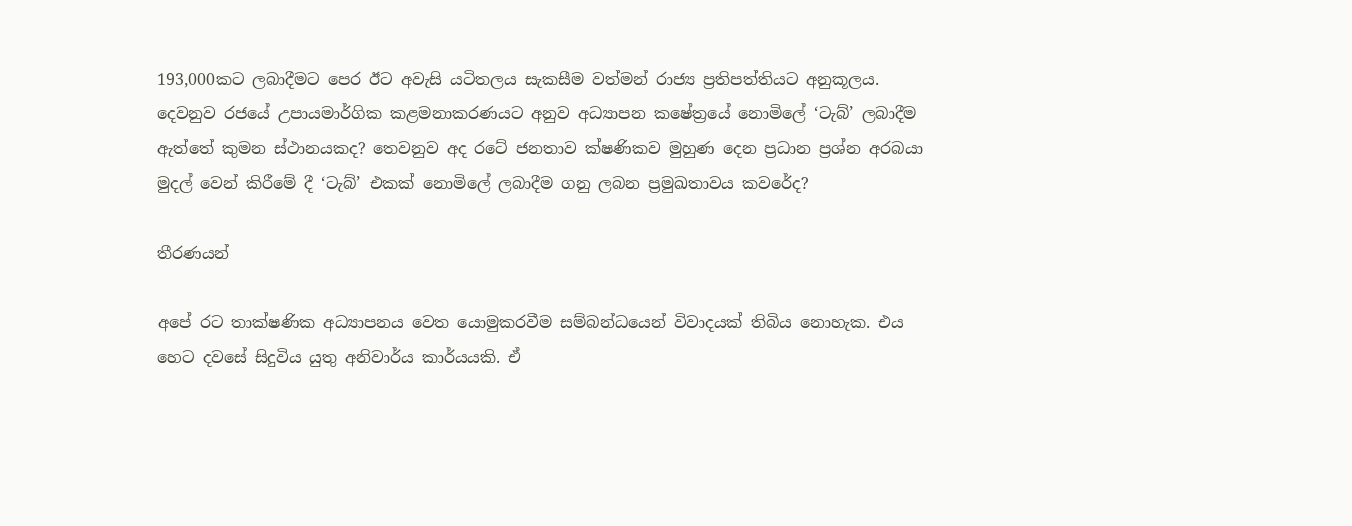193,000කට ලබාදීමට පෙර ඊට අවැසි යටිතලය සැකසීම වත්මන් රාජ්‍ය ප්‍රතිපත්තියට අනුකූලය. දෙවනුව රජයේ උපායමාර්ගික කළමනාකරණයට අනුව අධ්‍යාපන කෂේත්‍රයේ නොමිලේ ‘ටැබ්’ ලබාදීම ඇත්තේ කුමන ස්ථානයකද? තෙවනුව අද රටේ ජනතාව ක්ෂණිකව මුහුණ දෙන ප්‍රධාන ප්‍රශ්න අරබයා මුදල් වෙන් කිරීමේ දී ‘ටැබ්’ එකක් නොමිලේ ලබාදීම ගනු ලබන ප්‍රමුඛතාවය කවරේද?

තීරණයන්

අපේ රට තාක්ෂණික අධ්‍යාපනය වෙත යොමුකරවීම සම්බන්ධයෙන් විවාදයක් තිබිය නොහැක. එය හෙට දවසේ සිදුවිය යුතු අනිවාර්ය කාර්යයකි. ඒ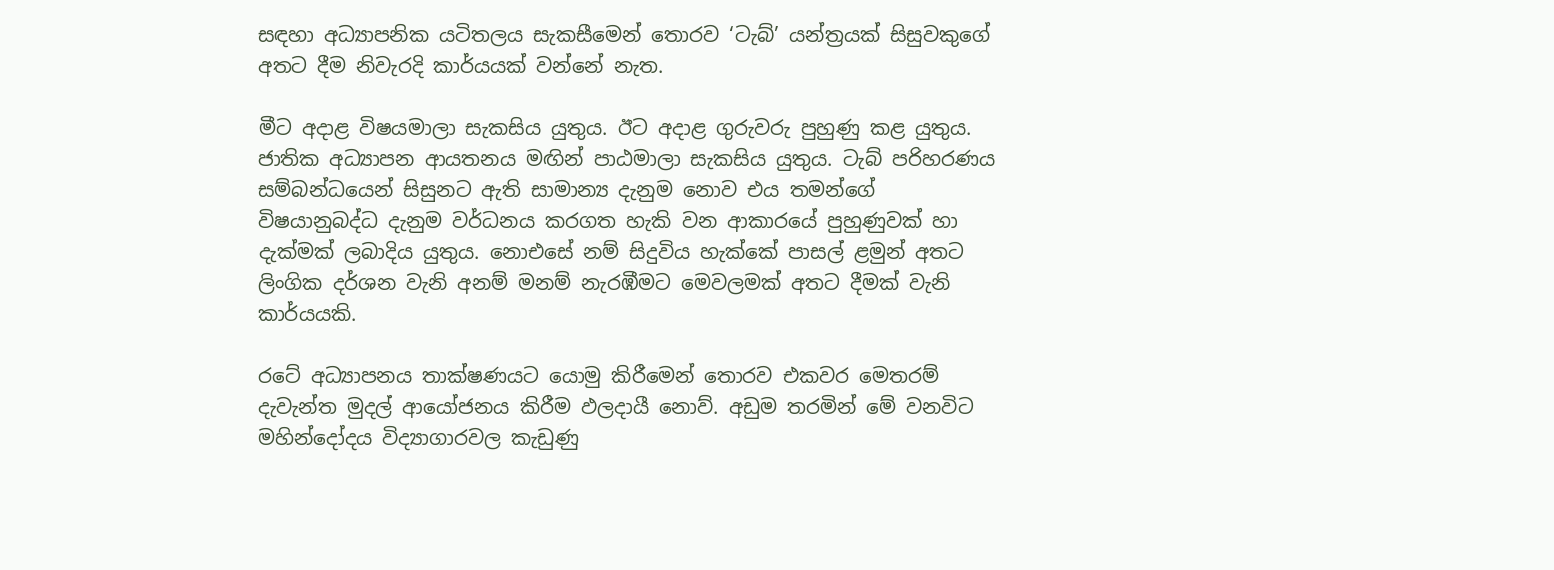සඳහා අධ්‍යාපනික යටිතලය සැකසීමෙන් තොරව ‘ටැබ්’ යන්ත්‍රයක් සිසුවකුගේ අතට දීම නිවැරදි කාර්යයක් වන්නේ නැත.

මීට අදාළ විෂයමාලා සැකසිය යුතුය. ඊට අදාළ ගුරුවරු පුහුණු කළ යුතුය. ජාතික අධ්‍යාපන ආයතනය මඟින් පාඨමාලා සැකසිය යුතුය. ටැබ් පරිහරණය සම්බන්ධයෙන් සිසුනට ඇති සාමාන්‍ය දැනුම නොව එය තමන්ගේ විෂයානුබද්ධ දැනුම වර්ධනය කරගත හැකි වන ආකාරයේ පුහුණුවක් හා දැක්මක් ලබාදිය යුතුය. නොඑසේ නම් සිදුවිය හැක්කේ පාසල් ළමුන් අතට ලිංගික දර්ශන වැනි අනම් මනම් නැරඹීමට මෙවලමක් අතට දීමක් වැනි කාර්යයකි.

රටේ අධ්‍යාපනය තාක්ෂණයට යොමු කිරීමෙන් තොරව එකවර මෙතරම් දැවැන්ත මුදල් ආයෝජනය කිරීම ඵලදායී නොව්. අඩුම තරමින් මේ වනවිට මහින්දෝදය විද්‍යාගාරවල කැඩුණු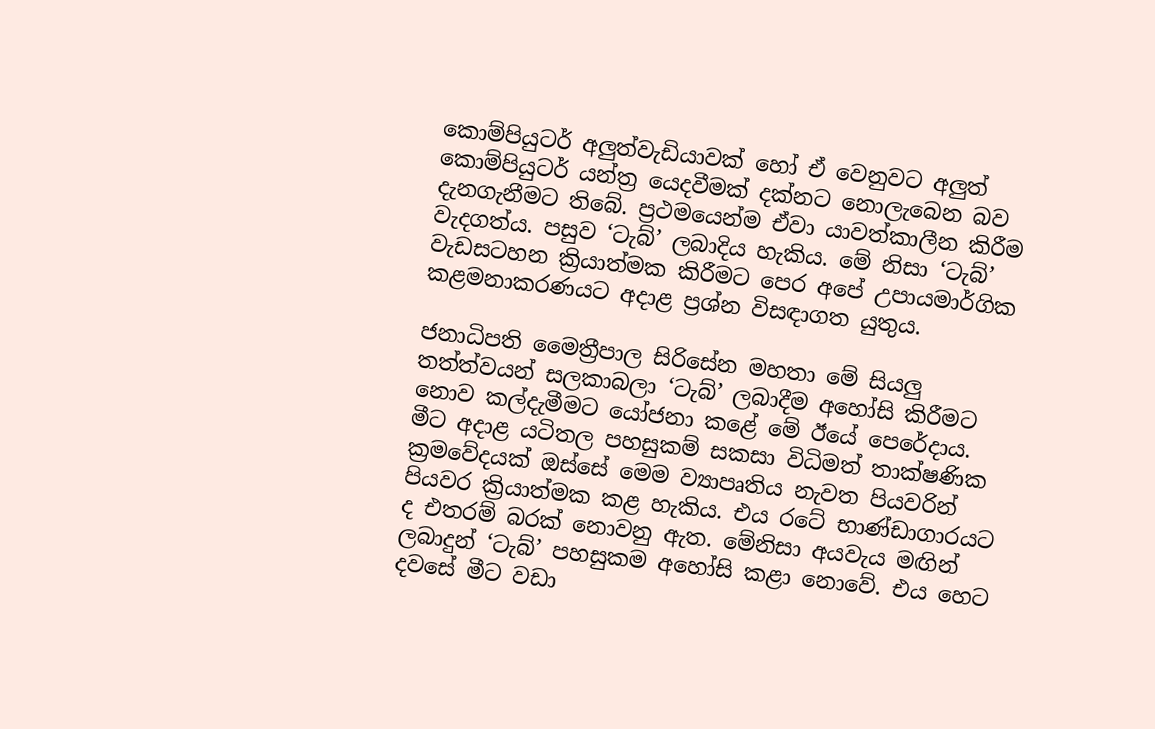කොම්පියුටර් අලුත්වැඩියාවක් හෝ ඒ වෙනුවට අලුත් කොම්පියුටර් යන්ත්‍ර යෙදවීමක් දක්නට නොලැබෙන බව දැනගැනීමට තිබේ. ප්‍රථමයෙන්ම ඒවා යාවත්කාලීන කිරීම වැදගත්ය. පසුව ‘ටැබ්’ ලබාදිය හැකිය. මේ නිසා ‘ටැබ්’ වැඩසටහන ක්‍රියාත්මක කිරීමට පෙර අපේ උපායමාර්ගික කළමනාකරණයට අදාළ ප්‍රශ්න විසඳාගත යුතුය.

ජනාධිපති මෛත්‍රීපාල සිරිසේන මහතා මේ සියලු තත්ත්වයන් සලකාබලා ‘ටැබ්’ ලබාදීම අහෝසි කිරීමට නොව කල්දැමීමට යෝජනා කළේ මේ ඊයේ පෙරේදාය. මීට අදාළ යටිතල පහසුකම් සකසා විධිමත් තාක්ෂණික ක්‍රමවේදයක් ඔස්සේ මෙම ව්‍යාපෘතිය නැවත පියවරින් පියවර ක්‍රියාත්මක කළ හැකිය. එය රටේ භාණ්ඩාගාරයට ද එතරම් බරක් නොවනු ඇත. මේනිසා අයවැය මඟින් ලබාදුන් ‘ටැබ්’ පහසුකම අහෝසි කළා නොවේ. එය හෙට දවසේ මීට වඩා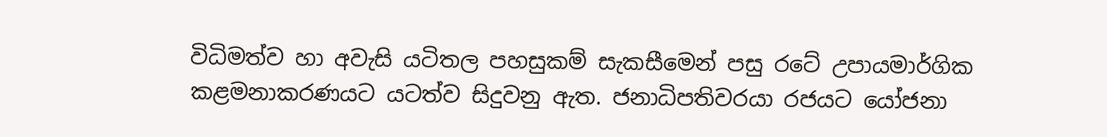විධිමත්ව හා අවැසි යටිතල පහසුකම් සැකසීමෙන් පසු රටේ උපායමාර්ගික කළමනාකරණයට යටත්ව සිදුවනු ඇත. ජනාධිපතිවරයා රජයට යෝජනා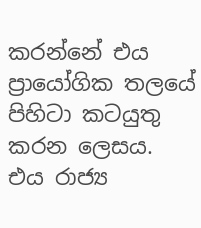කරන්නේ එය ප්‍රායෝගික තලයේ පිහිටා කටයුතු කරන ලෙසය. එය රාජ්‍ය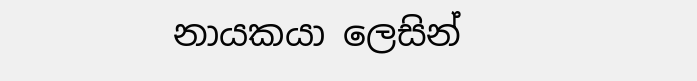නායකයා ලෙසින්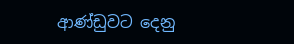ආණ්ඩුවට දෙනු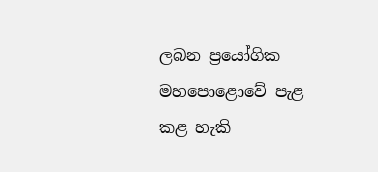ලබන ප්‍රයෝගික මහපොළොවේ පැළ කළ හැකි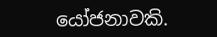යෝජනාවකි.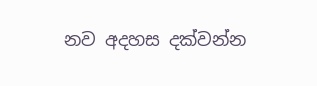නව අදහස දක්වන්න